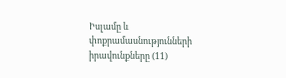Իսլամը և փոքրամասնությունների իրավունքները (11)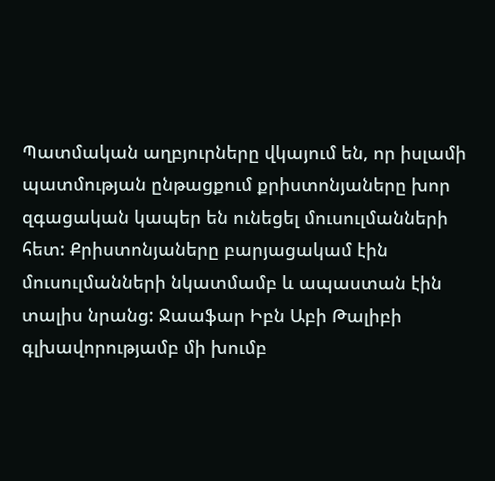Պատմական աղբյուրները վկայում են, որ իսլամի պատմության ընթացքում քրիստոնյաները խոր զգացական կապեր են ունեցել մուսուլմանների հետ: Քրիստոնյաները բարյացակամ էին մուսուլմանների նկատմամբ և ապաստան էին տալիս նրանց: Ջաաֆար Իբն Աբի Թալիբի գլխավորությամբ մի խումբ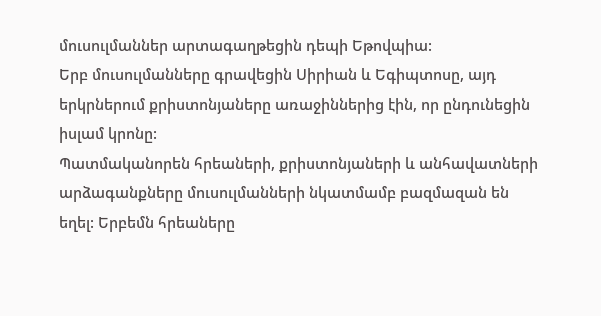մուսուլմաններ արտագաղթեցին դեպի Եթովպիա:
Երբ մուսուլմանները գրավեցին Սիրիան և Եգիպտոսը, այդ երկրներում քրիստոնյաները առաջիններից էին, որ ընդունեցին իսլամ կրոնը:
Պատմականորեն հրեաների, քրիստոնյաների և անհավատների արձագանքները մուսուլմանների նկատմամբ բազմազան են եղել: Երբեմն հրեաները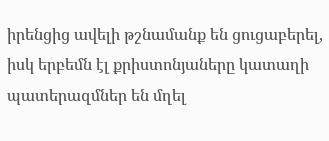իրենցից ավելի թշնամանք են ցուցաբերել, իսկ երբեմն էլ քրիստոնյաները կատաղի պատերազմներ են մղել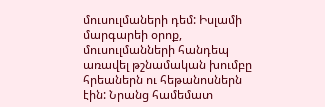մուսուլմաների դեմ: Իսլամի մարգարեի օրոք, մուսուլմանների հանդեպ առավել թշնամական խումբը հրեաներն ու հեթանոսներն էին: Նրանց համեմատ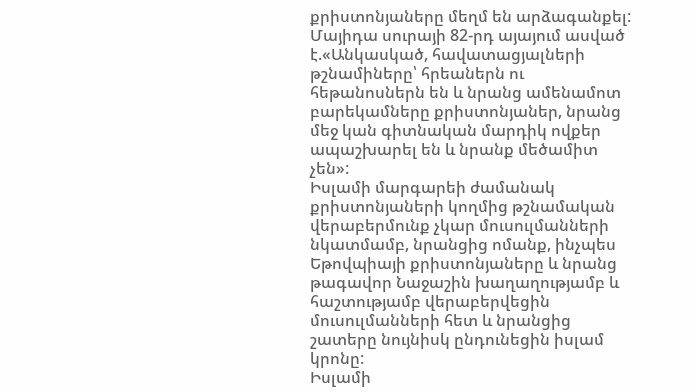քրիստոնյաները մեղմ են արձագանքել:
Մայիդա սուրայի 82-րդ այայում ասված է.«Անկասկած, հավատացյալների թշնամիները՝ հրեաներն ու հեթանոսներն են և նրանց ամենամոտ բարեկամները քրիստոնյաներ, նրանց մեջ կան գիտնական մարդիկ ովքեր ապաշխարել են և նրանք մեծամիտ չեն»:
Իսլամի մարգարեի ժամանակ քրիստոնյաների կողմից թշնամական վերաբերմունք չկար մուսուլմանների նկատմամբ, նրանցից ոմանք, ինչպես Եթովպիայի քրիստոնյաները և նրանց թագավոր Նաջաշին խաղաղությամբ և հաշտությամբ վերաբերվեցին մուսուլմանների հետ և նրանցից շատերը նույնիսկ ընդունեցին իսլամ կրոնը:
Իսլամի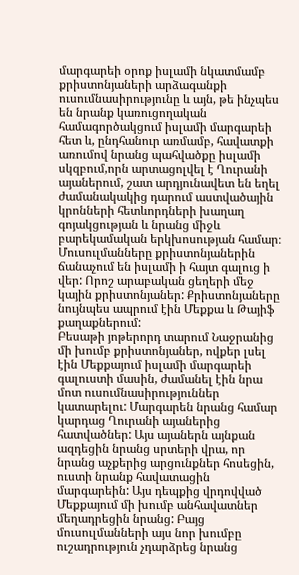մարգարեի օրոք իսլամի նկատմամբ քրիստոնյաների արձագանքի ուսումնասիրությունը և այն, թե ինչպես են նրանք կառուցողական համագործակցում իսլամի մարգարեի հետ և, ընդհանուր առմամբ, հավատքի առումով նրանց պահվածքը իսլամի սկզբում,որն արտացոլվել է Ղուրանի այաներում, շատ արդյունավետ են եղել ժամանակակից դարում աստվածային կրոնների հետևորդների խաղաղ գոյակցության և նրանց միջև բարեկամական երկխոսության համար։ Մուսուլմանները քրիստոնյաներին ճանաչում են իսլամի ի հայտ գալուց ի վեր: Որոշ արաբական ցեղերի մեջ կային քրիստոնյաներ: Քրիստոնյաները նույնպես ապրում էին Մեքքա և Թայիֆ քաղաքներում:
Բեսաթի յոթերորդ տարում Նաջրանից մի խումբ քրիստոնյաներ, ովքեր լսել էին Մեքքայում իսլամի մարգարեի գալուստի մասին, ժամանել էին նրա մոտ ուսումնասիրություններ կատարելու: Մարգարեն նրանց համար կարդաց Ղուրանի այաներից հատվածներ: Այս այաներն այնքան ազդեցին նրանց սրտերի վրա, որ նրանց աչքերից արցունքներ հոսեցին, ուստի նրանք հավատացին մարգարեին: Այս դեպքից վրդովված Մեքքայում մի խումբ անհավատներ մեղադրեցին նրանց: Բայց մուսուլմանների այս նոր խումբը ուշադրություն չդարձրեց նրանց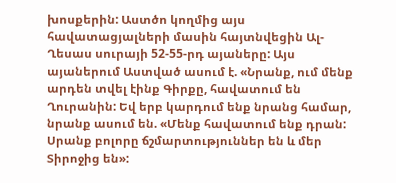խոսքերին: Աստծո կողմից այս հավատացյալների մասին հայտնվեցին Ալ-Ղեսաս սուրայի 52-55-րդ այաները: Այս այաներում Աստված ասում է. «Նրանք, ում մենք արդեն տվել էինք Գիրքը, հավատում են Ղուրանին: Եվ երբ կարդում ենք նրանց համար, նրանք ասում են. «Մենք հավատում ենք դրան: Սրանք բոլորը ճշմարտություններ են և մեր Տիրոջից են»: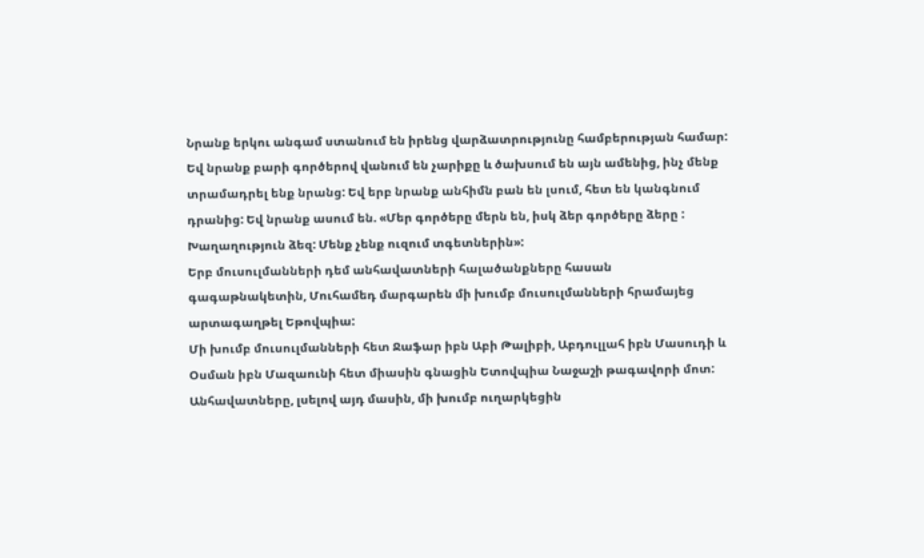Նրանք երկու անգամ ստանում են իրենց վարձատրությունը համբերության համար: Եվ նրանք բարի գործերով վանում են չարիքը և ծախսում են այն ամենից, ինչ մենք տրամադրել ենք նրանց: Եվ երբ նրանք անհիմն բան են լսում, հետ են կանգնում դրանից: Եվ նրանք ասում են. «Մեր գործերը մերն են, իսկ ձեր գործերը ձերը : Խաղաղություն ձեզ: Մենք չենք ուզում տգետներին»:
Երբ մուսուլմանների դեմ անհավատների հալածանքները հասան գագաթնակետին, Մուհամեդ մարգարեն մի խումբ մուսուլմանների հրամայեց արտագաղթել Եթովպիա:
Մի խումբ մուսուլմանների հետ Ջաֆար իբն Աբի Թալիբի, Աբդուլլահ իբն Մասուդի և Օսման իբն Մազաունի հետ միասին գնացին Ետովպիա Նաջաշի թագավորի մոտ: Անհավատները, լսելով այդ մասին, մի խումբ ուղարկեցին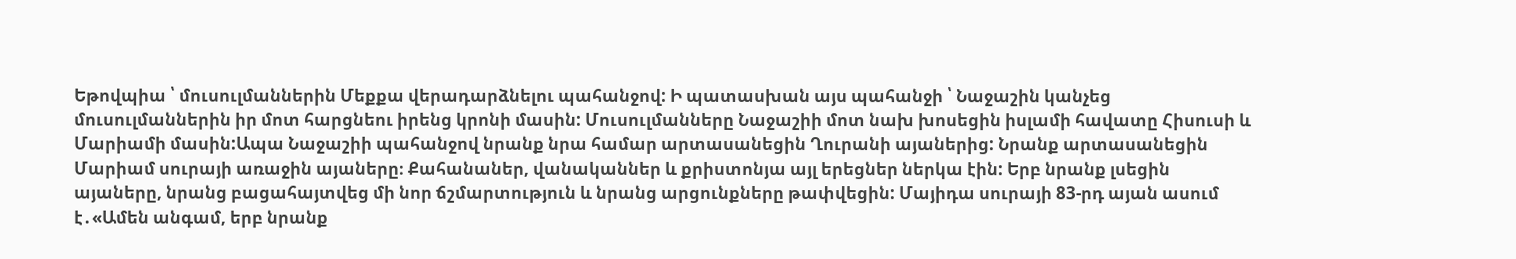Եթովպիա ՝ մուսուլմաններին Մեքքա վերադարձնելու պահանջով: Ի պատասխան այս պահանջի ՝ Նաջաշին կանչեց մուսուլմաններին իր մոտ հարցնեու իրենց կրոնի մասին: Մուսուլմանները Նաջաշիի մոտ նախ խոսեցին իսլամի հավատը Հիսուսի և Մարիամի մասին:Ապա Նաջաշիի պահանջով նրանք նրա համար արտասանեցին Ղուրանի այաներից: Նրանք արտասանեցին Մարիամ սուրայի առաջին այաները։ Քահանաներ, վանականներ և քրիստոնյա այլ երեցներ ներկա էին: Երբ նրանք լսեցին այաները, նրանց բացահայտվեց մի նոր ճշմարտություն և նրանց արցունքները թափվեցին: Մայիդա սուրայի 83-րդ այան ասում է․«Ամեն անգամ, երբ նրանք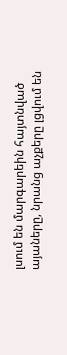լսում են մարգարեին հայտնված այաները, նրանց աչքերը լցվում են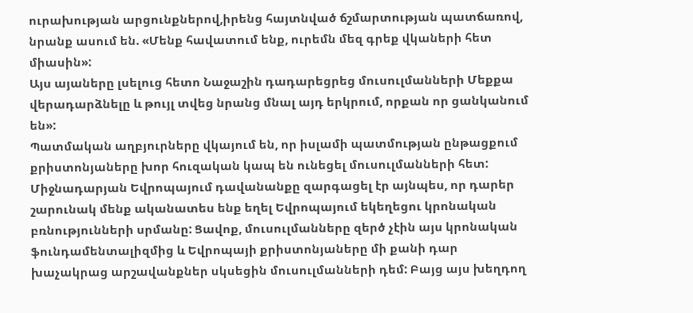ուրախության արցունքներով,իրենց հայտնված ճշմարտության պատճառով, նրանք ասում են. «Մենք հավատում ենք, ուրեմն մեզ գրեք վկաների հետ միասին»:
Այս այաները լսելուց հետո Նաջաշին դադարեցրեց մուսուլմանների Մեքքա վերադարձնելը և թույլ տվեց նրանց մնալ այդ երկրում, որքան որ ցանկանում են»:
Պատմական աղբյուրները վկայում են, որ իսլամի պատմության ընթացքում քրիստոնյաները խոր հուզական կապ են ունեցել մուսուլմանների հետ: Միջնադարյան Եվրոպայում դավանանքը զարգացել էր այնպես, որ դարեր շարունակ մենք ականատես ենք եղել Եվրոպայում եկեղեցու կրոնական բռնությունների սրմանը: Ցավոք, մուսուլմանները զերծ չէին այս կրոնական ֆունդամենտալիզմից և Եվրոպայի քրիստոնյաները մի քանի դար խաչակրաց արշավանքներ սկսեցին մուսուլմանների դեմ: Բայց այս խեղդող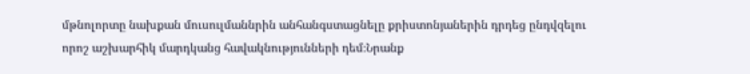մթնոլորտը նախքան մուսուլմաննրին անհանգստացնելը քրիստոնյաներին դրդեց ընդվզելու որոշ աշխարհիկ մարդկանց հավակնությունների դեմ։Նրանք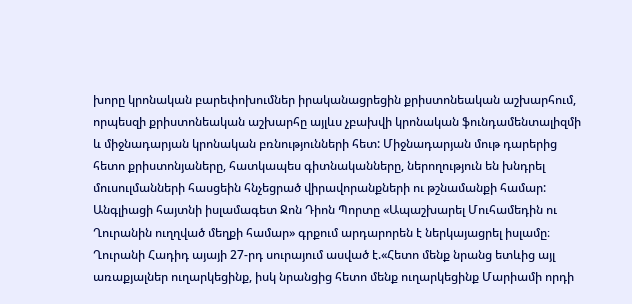խորը կրոնական բարեփոխումներ իրականացրեցին քրիստոնեական աշխարհում, որպեսզի քրիստոնեական աշխարհը այլևս չբախվի կրոնական ֆունդամենտալիզմի և միջնադարյան կրոնական բռնությունների հետ: Միջնադարյան մութ դարերից հետո քրիստոնյաները, հատկապես գիտնականները, ներողություն են խնդրել մուսուլմանների հասցեին հնչեցրած վիրավորանքների ու թշնամանքի համար: Անգլիացի հայտնի իսլամագետ Ջոն Դիոն Պորտը «Ապաշխարել Մուհամեդին ու Ղուրանին ուղղված մեղքի համար» գրքում արդարորեն է ներկայացրել իսլամը։
Ղուրանի Հադիդ այայի 27-րդ սուրայում ասված է.«Հետո մենք նրանց ետևից այլ առաքյալներ ուղարկեցինք, իսկ նրանցից հետո մենք ուղարկեցինք Մարիամի որդի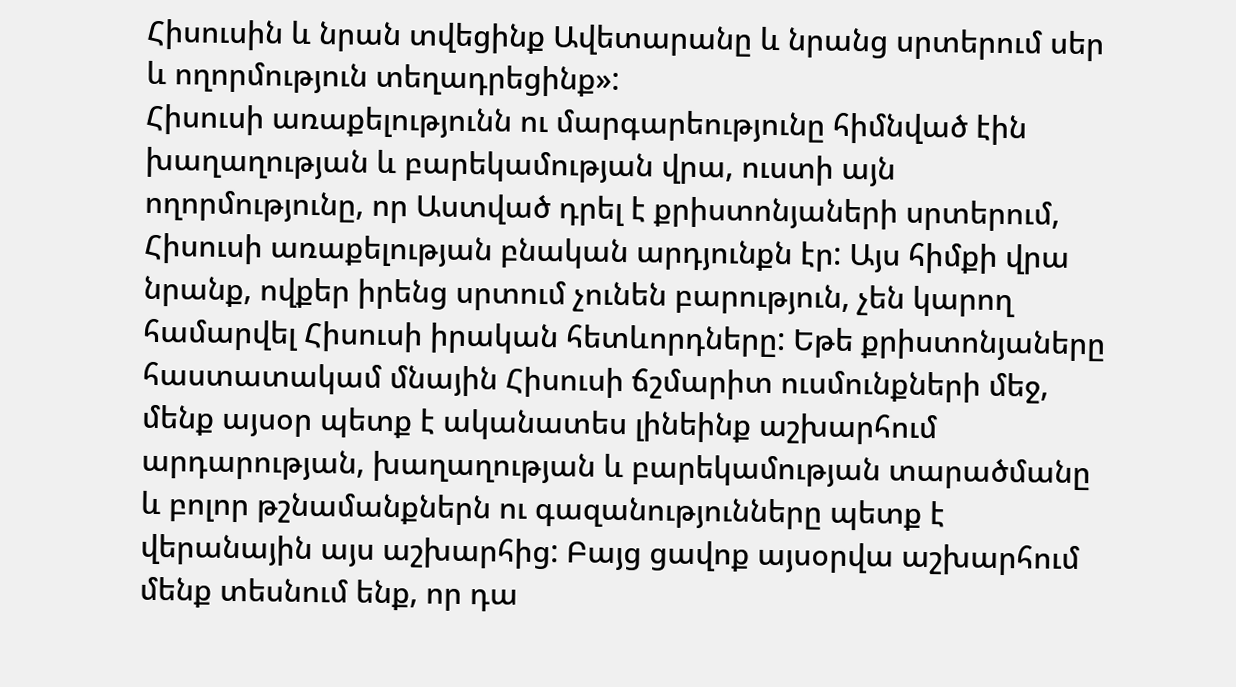Հիսուսին և նրան տվեցինք Ավետարանը և նրանց սրտերում սեր և ողորմություն տեղադրեցինք»:
Հիսուսի առաքելությունն ու մարգարեությունը հիմնված էին խաղաղության և բարեկամության վրա, ուստի այն ողորմությունը, որ Աստված դրել է քրիստոնյաների սրտերում, Հիսուսի առաքելության բնական արդյունքն էր: Այս հիմքի վրա նրանք, ովքեր իրենց սրտում չունեն բարություն, չեն կարող համարվել Հիսուսի իրական հետևորդները: Եթե քրիստոնյաները հաստատակամ մնային Հիսուսի ճշմարիտ ուսմունքների մեջ, մենք այսօր պետք է ականատես լինեինք աշխարհում արդարության, խաղաղության և բարեկամության տարածմանը և բոլոր թշնամանքներն ու գազանությունները պետք է վերանային այս աշխարհից: Բայց ցավոք այսօրվա աշխարհում մենք տեսնում ենք, որ դա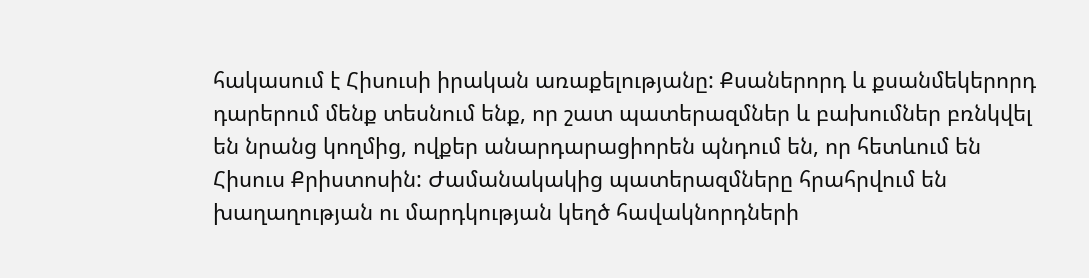հակասում է Հիսուսի իրական առաքելությանը: Քսաներորդ և քսանմեկերորդ դարերում մենք տեսնում ենք, որ շատ պատերազմներ և բախումներ բռնկվել են նրանց կողմից, ովքեր անարդարացիորեն պնդում են, որ հետևում են Հիսուս Քրիստոսին: Ժամանակակից պատերազմները հրահրվում են խաղաղության ու մարդկության կեղծ հավակնորդների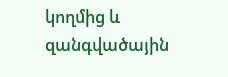կողմից և զանգվածային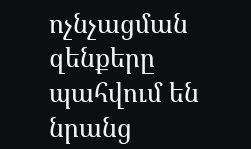ոչնչացման զենքերը պահվում են նրանց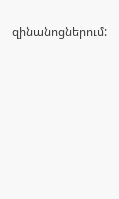զինանոցներում: